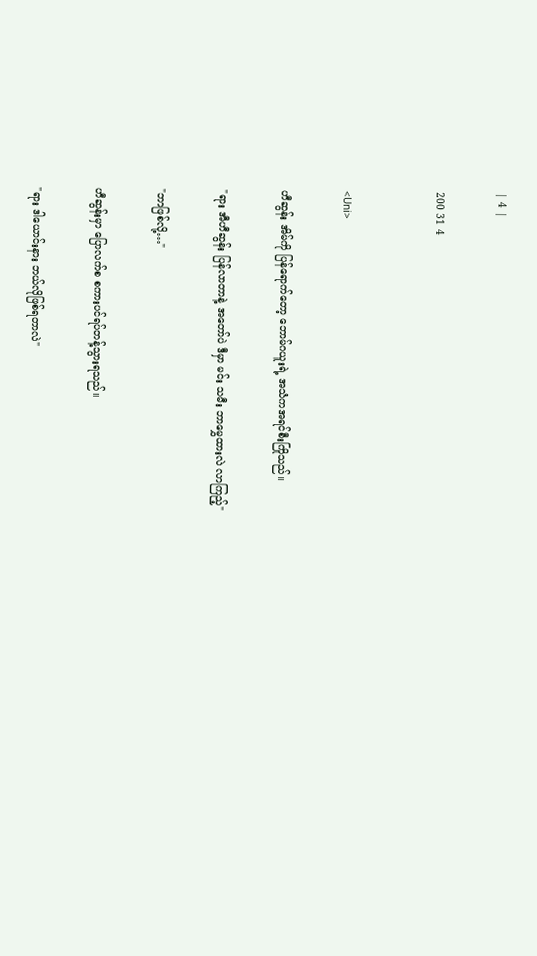| 4 |

200 31 4


<Uni>

ဟီဆွန်း အိမ်ကို ပြန်ရောက်တော့ ဘောမ်ဂယူးရဲ့ အသံကအရင်စီးကြိုသည်။

"ရား အီဟီဆွန်း ပြန်လာတာနဲ့ အတော်ပဲ ဒီမှာ မင်း သမီး ဘာမွှေထားလဲ လာကြည့်"

"ဘာဖြစ်လို့…"

ဟီဆွန်းမှာ ပြောလက်စ စကားပင်ရပ်တန့်သွားရသည်။

"ရား ဒါယောင်းနား ဘယ်လိုဖြစ်ရတာလဲ"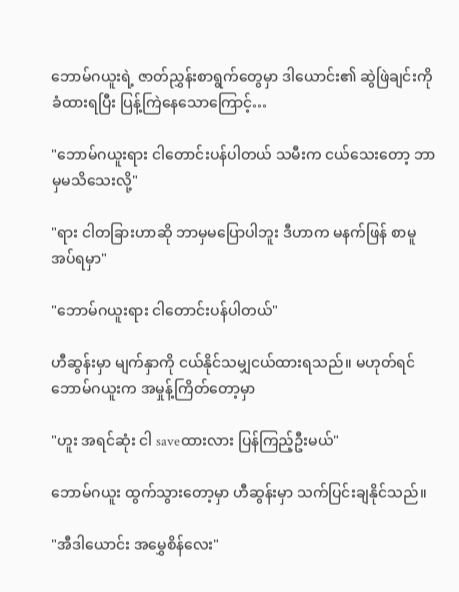ဘောမ်ဂယူးရဲ့ ဇာတ်ညွှန်းစာရွက်တွေမှာ ဒါယောင်း၏ ဆွဲဖြဲချင်းကိုခံထားရပြီး ပြန့်ကြဲနေသောကြောင့်…

"ဘောမ်ဂယူးရား ငါတောင်းပန်ပါတယ် သမီးက ငယ်သေးတော့ ဘာမှမသိ‌သေးလို့"

"ရား ငါတခြားဟာဆို ဘာမှမပြောပါဘူး ဒီဟာက မနက်ဖြန် စာမူအပ်ရမှာ"

"ဘောမ်ဂယူးရား ငါတောင်းပန်ပါတယ်"

ဟီဆွန်းမှာ မျက်နှာကို ငယ်နိုင်သမျှငယ်ထားရသည်။ မဟုတ်ရင် ဘောမ်ဂယူးက အမှုန့်ကြိတ်တော့မှာ

"ဟူး အရင်ဆုံး ငါ saveထားလား ပြန်ကြည့်ဦးမယ်"

ဘောမ်ဂယူး ထွက်သွားတော့မှာ ဟီဆွန်းမှာ သက်ပြင်းချနိုင်သည်။

"အီဒါယောင်း အမွှေစိန်လေး"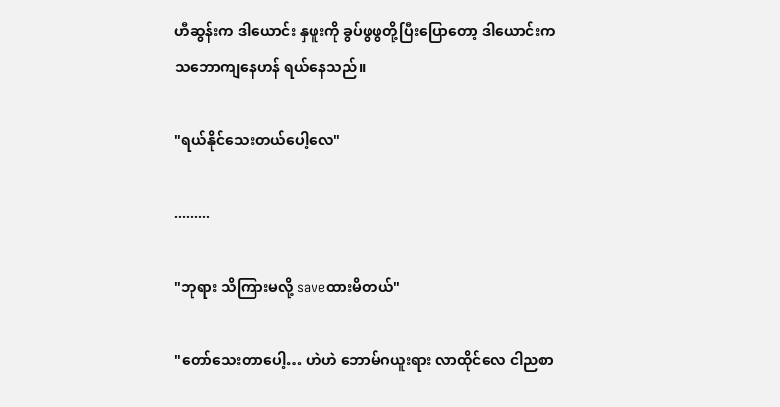ဟီဆွန်းက ဒါယောင်း နှဖူးကို ခွပ်ဖွဖွတို့ပြီးပြောတော့ ဒါယောင်းက သဘောကျနေဟန် ရယ်နေသည်။

"ရယ်နိုင်သေးတယ်ပေါ့လေ"

.........

"ဘုရား သိကြားမလို့ saveထားမိတယ်"

"တော်သေးတာပေါ့… ဟဲဟဲ ဘောမ်ဂယူးရား လာထိုင်လေ ငါညစာ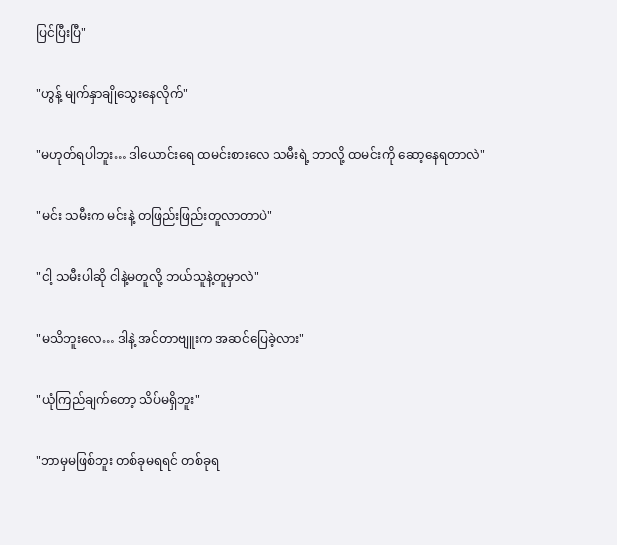ပြင်ပြီးပြီ"

"ဟွန့် မျက်နှာချိုသွေးနေလိုက်"

"မဟုတ်ရပါဘူး… ဒါယောင်းရေ ထမင်းစားလေ သမီးရဲ့ ဘာလို့ ထမင်းကို ဆော့နေရတာလဲ"

"မင်း သမီးက မင်းနဲ့ တဖြည်းဖြည်းတူလာတာပဲ"

"ငါ့ သမီးပါဆို ငါနဲ့မတူလို့ ဘယ်သူနဲ့တူမှာလဲ"

"မသိဘူးလေ… ဒါနဲ့ အင်တာဗျူးက အဆင်ပြေခဲ့လား"

"ယုံကြည်ချက်တော့ သိပ်မရှိဘူး"

"ဘာမှမဖြစ်ဘူး တစ်ခုမရရင် တစ်ခုရ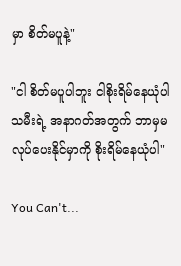မှာ စိတ်မပူနဲ့"

"ငါ စိတ်မပူပါဘူး ငါစိုးရိမ်နေယုံပါ သမီးရဲ့ အနာဂတ်အတွက် ဘာမှမလုပ်ပေးနိုင်မှာကို စိုးရိမ်နေယုံပါ"

You Can't...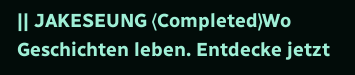|| JAKESEUNG ⟨Completed⟩Wo Geschichten leben. Entdecke jetzt